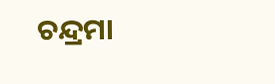ଚନ୍ଦ୍ରମା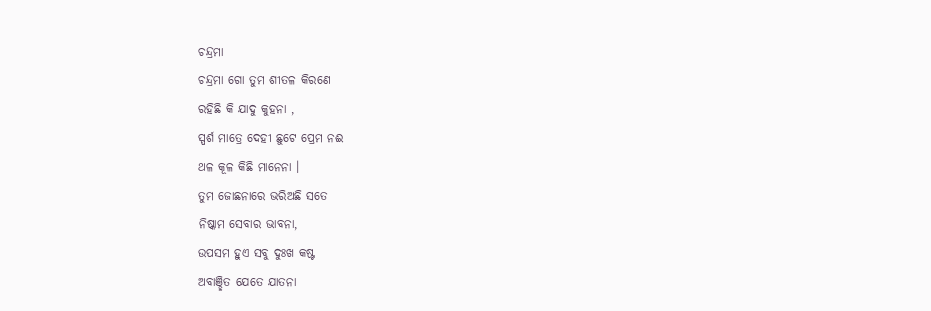ଚନ୍ଦ୍ରମା
ଚନ୍ଦ୍ରମା ଗୋ ତୁମ ଶୀତଳ କିରଣେ
ରହିଛି କି ଯାଦୁ କୁହନା ,
ସ୍ପର୍ଶ ମାତ୍ରେ ଦେହୀ ଛୁଟେ ପ୍ରେମ ନଈ
ଥଳ କୂଳ କିଛି ମାନେନା ।
ତୁମ ଜୋଛନାରେ ଭରିଅଛି ସତେ
ନିଷ୍କାମ ସେବାର ଭାବନା,
ଉପସମ ହୁଏ ସବୁ ଦୁଃଖ କଷ୍ଟ
ଅବାଞ୍ଛିତ ଯେତେ ଯାତନା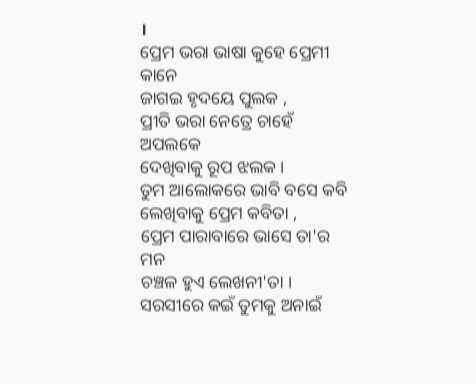।
ପ୍ରେମ ଭରା ଭାଷା କୁହେ ପ୍ରେମୀ କାନେ
ଜାଗଇ ହୃଦୟେ ପୁଲକ ,
ପ୍ରୀତି ଭରା ନେତ୍ରେ ଚାହେଁ ଅପଲକେ
ଦେଖିବାକୁ ରୂପ ଝଲକ ।
ତୁମ ଆଲୋକରେ ଭାବି ବସେ କବି
ଲେଖିବାକୁ ପ୍ରେମ କବିତା ,
ପ୍ରେମ ପାରାବାରେ ଭାସେ ତା'ର ମନ
ଚଞ୍ଚଳ ହୁଏ ଲେଖନୀ'ତା ।
ସରସୀରେ କଇଁ ତୁମକୁ ଅନାଇଁ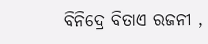ବିନିଦ୍ରେ ବିତାଏ ରଜନୀ ,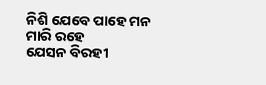ନିଶି ଯେବେ ପାହେ ମନ ମାରି ରହେ
ଯେସନ ବିରହୀ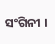ସଂଗିନୀ ।